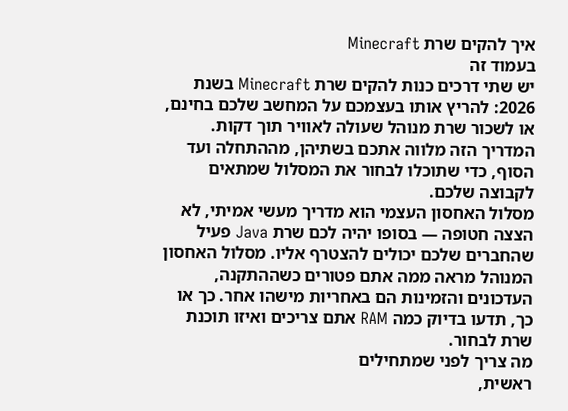איך להקים שרת Minecraft
בעמוד זה
יש שתי דרכים כנות להקים שרת Minecraft בשנת 2026: להריץ אותו בעצמכם על המחשב שלכם בחינם, או לשכור שרת מנוהל שעולה לאוויר תוך דקות. המדריך הזה מלווה אתכם בשתיהן, מההתחלה ועד הסוף, כדי שתוכלו לבחור את המסלול שמתאים לקבוצה שלכם.
מסלול האחסון העצמי הוא מדריך מעשי אמיתי, לא הצצה חטופה — בסופו יהיה לכם שרת Java פעיל שהחברים שלכם יכולים להצטרף אליו. מסלול האחסון המנוהל מראה ממה אתם פטורים כשההתקנה, העדכונים והזמינות הם באחריות מישהו אחר. כך או כך, תדעו בדיוק כמה RAM אתם צריכים ואיזו תוכנת שרת לבחור.
מה צריך לפני שמתחילים
ראשית,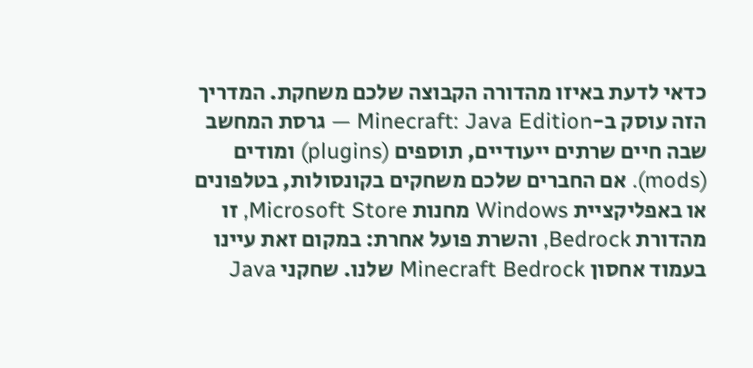כדאי לדעת באיזו מהדורה הקבוצה שלכם משחקת. המדריך הזה עוסק ב-Minecraft: Java Edition — גרסת המחשב שבה חיים שרתים ייעודיים, תוספים (plugins) ומודים (mods). אם החברים שלכם משחקים בקונסולות, בטלפונים או באפליקציית Windows מחנות Microsoft Store, זו מהדורת Bedrock, והשרת פועל אחרת: במקום זאת עיינו בעמוד אחסון Minecraft Bedrock שלנו. שחקני Java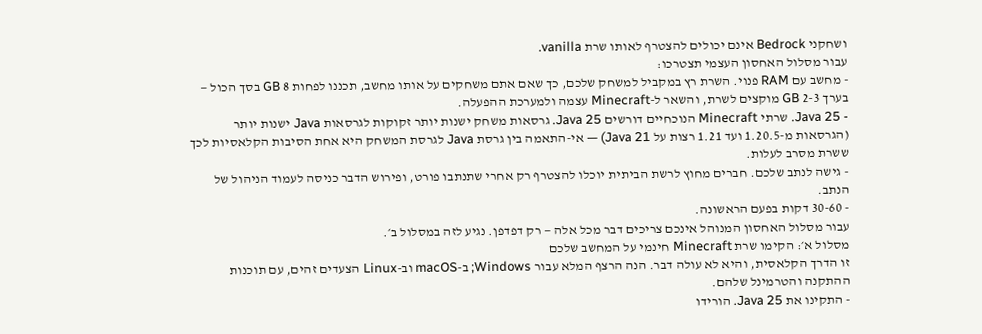ושחקני Bedrock אינם יכולים להצטרף לאותו שרת vanilla.
עבור מסלול האחסון העצמי תצטרכו:
- מחשב עם RAM פנוי. השרת רץ במקביל למשחק שלכם, כך שאם אתם משחקים על אותו מחשב, תכננו לפחות 8 GB בסך הכול — בערך 2-3 GB מוקצים לשרת, והשאר ל-Minecraft עצמה ולמערכת ההפעלה.
- Java 25. שרתי Minecraft הנוכחיים דורשים Java 25. גרסאות משחק ישנות יותר זקוקות לגרסאות Java ישנות יותר (הגרסאות מ-1.20.5 ועד 1.21 רצות על Java 21) — אי-התאמה בין גרסת Java לגרסת המשחק היא אחת הסיבות הקלאסיות לכך ששרת מסרב לעלות.
- גישה לנתב שלכם. חברים מחוץ לרשת הביתית יוכלו להצטרף רק אחרי שתנתבו פורט, ופירוש הדבר כניסה לעמוד הניהול של הנתב.
- 30-60 דקות בפעם הראשונה.
עבור מסלול האחסון המנוהל אינכם צריכים דבר מכל אלה — רק דפדפן. נגיע לזה במסלול ב׳.
מסלול א׳: הקימו שרת Minecraft חינמי על המחשב שלכם
זו הדרך הקלאסית, והיא לא עולה דבר. הנה הרצף המלא עבור Windows; ב-macOS וב-Linux הצעדים זהים, עם תוכנות ההתקנה והטרמינל שלהם.
- התקינו את Java 25. הורידו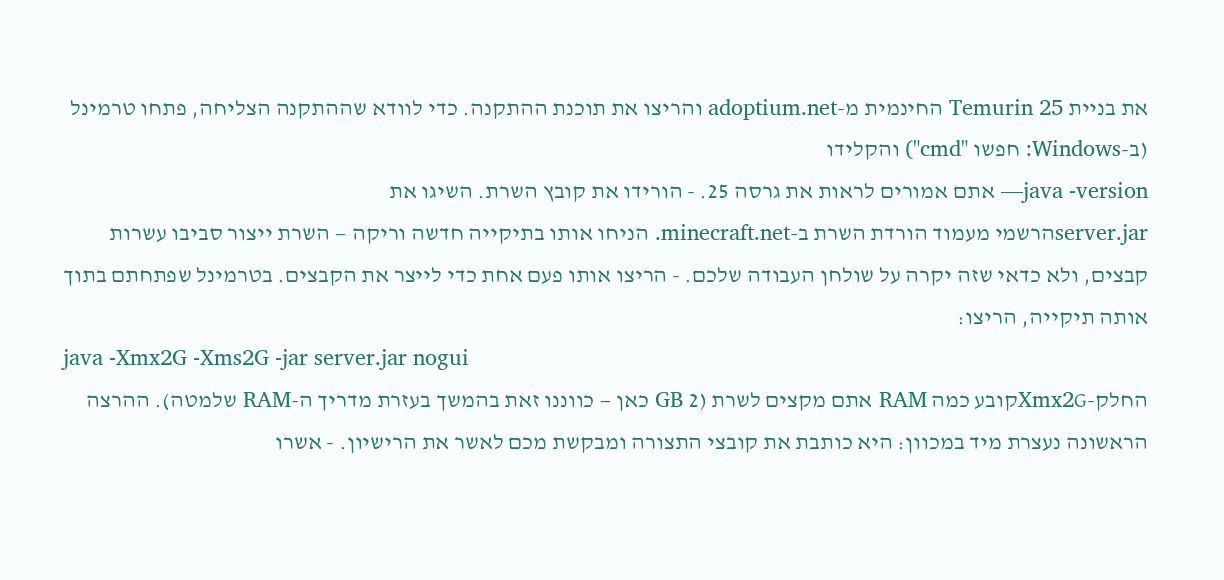את בניית Temurin 25 החינמית מ-adoptium.net והריצו את תוכנת ההתקנה. כדי לוודא שההתקנה הצליחה, פתחו טרמינל (ב-Windows: חפשו "cmd") והקלידו
java -version— אתם אמורים לראות את גרסה 25. - הורידו את קובץ השרת. השיגו את
server.jarהרשמי מעמוד הורדת השרת ב-minecraft.net. הניחו אותו בתיקייה חדשה וריקה — השרת ייצור סביבו עשרות קבצים, ולא כדאי שזה יקרה על שולחן העבודה שלכם. - הריצו אותו פעם אחת כדי לייצר את הקבצים. בטרמינל שפתחתם בתוך אותה תיקייה, הריצו:
java -Xmx2G -Xms2G -jar server.jar nogui
החלק-Xmx2Gקובע כמה RAM אתם מקצים לשרת (2 GB כאן — כווננו זאת בהמשך בעזרת מדריך ה-RAM שלמטה). ההרצה הראשונה נעצרת מיד במכוון: היא כותבת את קובצי התצורה ומבקשת מכם לאשר את הרישיון. - אשרו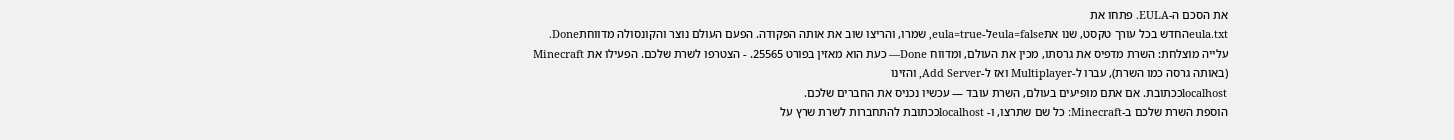את הסכם ה-EULA. פתחו את
eula.txtהחדש בכל עורך טקסט, שנו אתeula=falseל-eula=true, שמרו, והריצו שוב את אותה הפקודה. הפעם העולם נוצר והקונסולה מדווחתDone.
עלייה מוצלחת: השרת מדפיס את גרסתו, מכין את העולם, ומדווח Done— כעת הוא מאזין בפורט 25565. - הצטרפו לשרת שלכם. הפעילו את Minecraft (באותה גרסה כמו השרת), עברו ל-Multiplayer ואז ל-Add Server, והזינו
localhostככתובת. אם אתם מופיעים בעולם, השרת עובד — עכשיו נכניס את החברים שלכם.
הוספת השרת שלכם ב-Minecraft: כל שם שתרצו, ו- localhostככתובת להתחברות לשרת שרץ על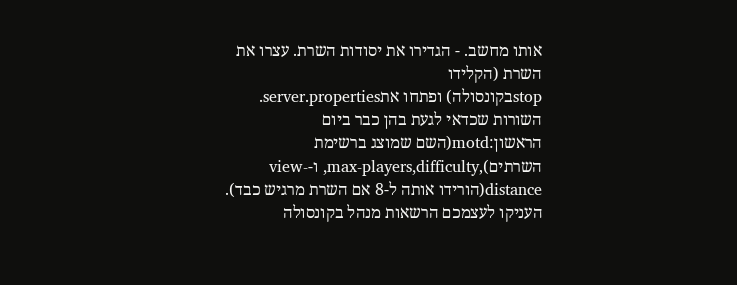אותו מחשב. - הגדירו את יסודות השרת. עצרו את השרת (הקלידו
stopבקונסולה) ופתחו אתserver.properties. השורות שכדאי לגעת בהן כבר ביום הראשון:motd(השם שמוצג ברשימת השרתים),max-players,difficulty, ו-view-distance(הורידו אותה ל-8 אם השרת מרגיש כבד). העניקו לעצמכם הרשאות מנהל בקונסולה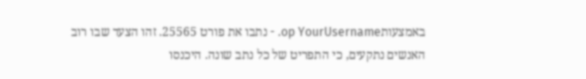באמצעותop YourUsername. - נתבו את פורט 25565. זהו הצעד שבו רוב האנשים נתקעים, כי התפריט של כל נתב שונה. היכנסו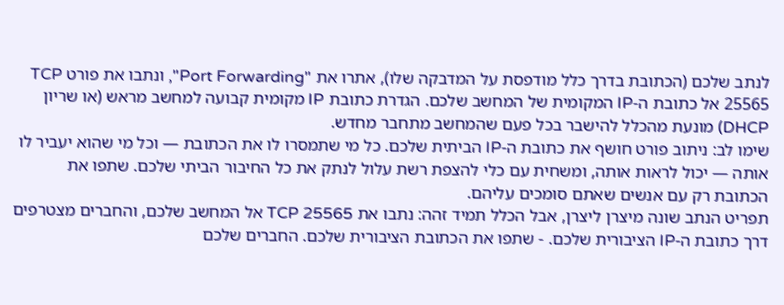לנתב שלכם (הכתובת בדרך כלל מודפסת על המדבקה שלו), אתרו את "Port Forwarding", ונתבו את פורט TCP 25565 אל כתובת ה-IP המקומית של המחשב שלכם. הגדרת כתובת IP מקומית קבועה למחשב מראש (או שריון DHCP) מונעת מהכלל להישבר בכל פעם שהמחשב מתחבר מחדש.
שימו לב: ניתוב פורט חושף את כתובת ה-IP הביתית שלכם. כל מי שתמסרו לו את הכתובת — וכל מי שהוא יעביר לו אותה — יכול לראות אותה, ומשחית עם כלי להצפת רשת עלול לנתק את כל החיבור הביתי שלכם. שתפו את הכתובת רק עם אנשים שאתם סומכים עליהם.
תפריט הנתב שונה מיצרן ליצרן, אבל הכלל תמיד זהה: נתבו את TCP 25565 אל המחשב שלכם, והחברים מצטרפים דרך כתובת ה-IP הציבורית שלכם. - שתפו את הכתובת הציבורית שלכם. החברים שלכם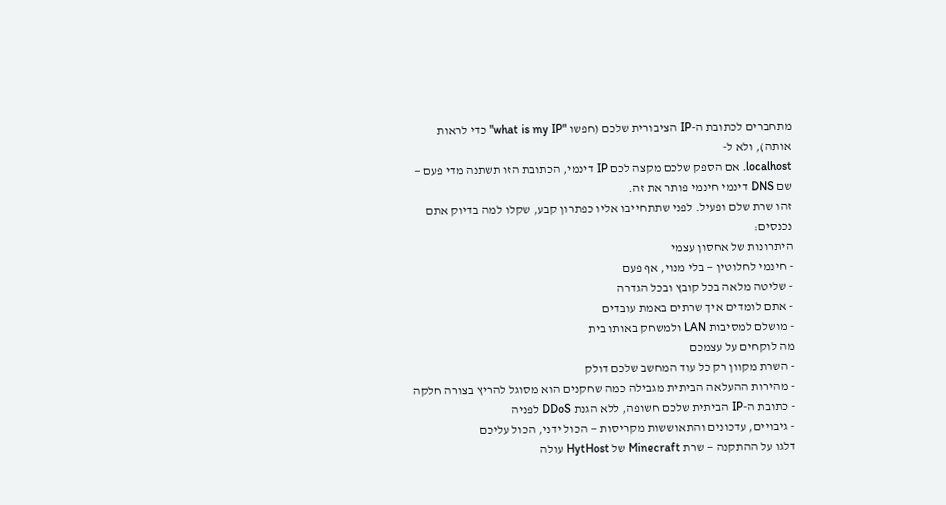מתחברים לכתובת ה-IP הציבורית שלכם (חפשו "what is my IP" כדי לראות אותה), ולא ל-
localhost. אם הספק שלכם מקצה לכם IP דינמי, הכתובת הזו תשתנה מדי פעם — שם DNS דינמי חינמי פותר את זה.
זהו שרת שלם ופעיל. לפני שתתחייבו אליו כפתרון קבע, שקלו למה בדיוק אתם נכנסים:
היתרונות של אחסון עצמי
- חינמי לחלוטין — בלי מנוי, אף פעם
- שליטה מלאה בכל קובץ ובכל הגדרה
- אתם לומדים איך שרתים באמת עובדים
- מושלם למסיבות LAN ולמשחק באותו בית
מה לוקחים על עצמכם
- השרת מקוון רק כל עוד המחשב שלכם דולק
- מהירות ההעלאה הביתית מגבילה כמה שחקנים הוא מסוגל להריץ בצורה חלקה
- כתובת ה-IP הביתית שלכם חשופה, ללא הגנת DDoS לפניה
- גיבויים, עדכונים והתאוששות מקריסות — הכול ידני, הכול עליכם
דלגו על ההתקנה — שרת Minecraft של HytHost עולה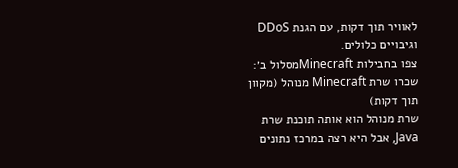לאוויר תוך דקות, עם הגנת DDoS וגיבויים כלולים.
צפו בחבילות Minecraftמסלול ב׳: שכרו שרת Minecraft מנוהל (מקוון תוך דקות)
שרת מנוהל הוא אותה תוכנת שרת Java, אבל היא רצה במרכז נתונים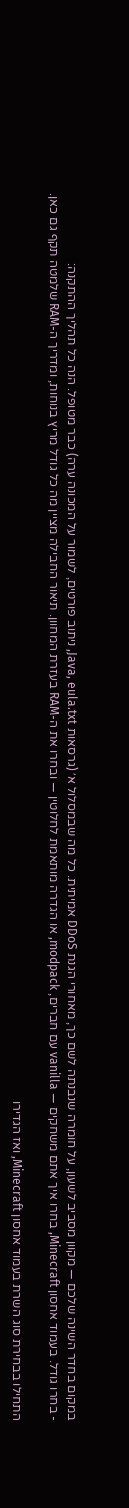במקום בחדר השינה שלכם — מקוון מסביב לשעון, על חומרה שנבנתה לשם כך, מאחורי הגנת DDoS אמיתית. כל מה שבמסלול א׳ (גרסאות Java, eula.txt, ניתוב פורטים, לשמור על המכונה ערה) כבר מטופל. הנה כל תהליך ההתקנה:
- בחרו גודל. בעמוד אחסון Minecraft, בחרו איך אתם משחקים — vanilla עם חברים, modpack, או הגדרה מותאמת לחלוטין — ובחרו את ה-RAM בעזרת המחוון. תיאור החבילה מציין מה כל גודל מריץ בנוחות, ומדריך ה-RAM שלמטה תקף גם כאן.

התחילו בבחירת סוג השרת בעמוד אחסון Minecraft, ואז הגדירו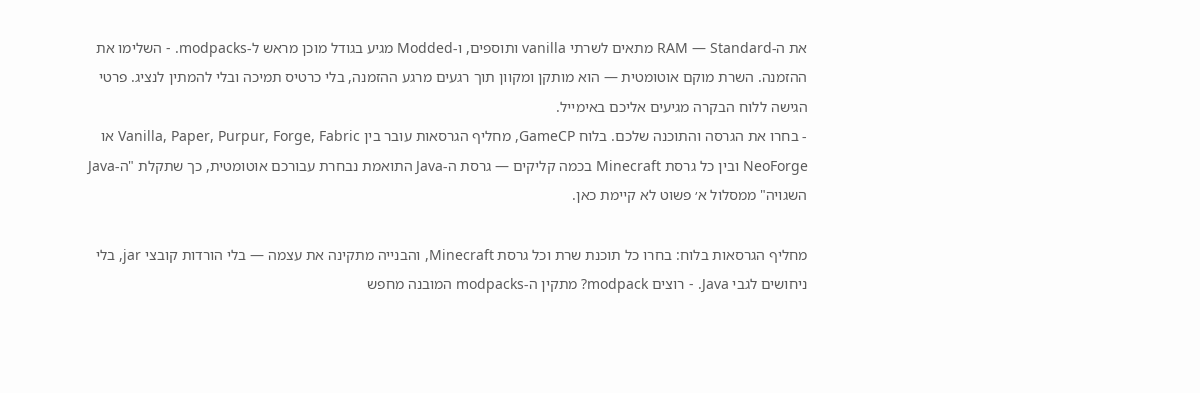את ה-RAM — Standard מתאים לשרתי vanilla ותוספים, ו-Modded מגיע בגודל מוכן מראש ל-modpacks. - השלימו את ההזמנה. השרת מוקם אוטומטית — הוא מותקן ומקוון תוך רגעים מרגע ההזמנה, בלי כרטיס תמיכה ובלי להמתין לנציג. פרטי הגישה ללוח הבקרה מגיעים אליכם באימייל.
- בחרו את הגרסה והתוכנה שלכם. בלוח GameCP, מחליף הגרסאות עובר בין Vanilla, Paper, Purpur, Forge, Fabric או NeoForge ובין כל גרסת Minecraft בכמה קליקים — גרסת ה-Java התואמת נבחרת עבורכם אוטומטית, כך שתקלת "ה-Java השגויה" ממסלול א׳ פשוט לא קיימת כאן.

מחליף הגרסאות בלוח: בחרו כל תוכנת שרת וכל גרסת Minecraft, והבנייה מתקינה את עצמה — בלי הורדות קובצי jar, בלי ניחושים לגבי Java. - רוצים modpack? מתקין ה-modpacks המובנה מחפש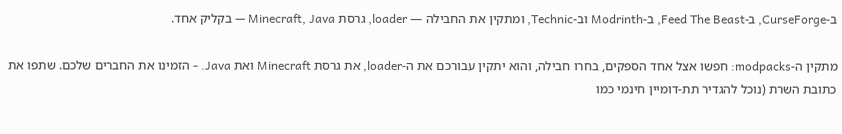ב-CurseForge, ב-Feed The Beast, ב-Modrinth וב-Technic, ומתקין את החבילה — loader, גרסת Minecraft, Java — בקליק אחד.

מתקין ה-modpacks: חפשו אצל אחד הספקים, בחרו חבילה, והוא יתקין עבורכם את ה-loader, את גרסת Minecraft ואת Java. - הזמינו את החברים שלכם. שתפו את כתובת השרת (נוכל להגדיר תת-דומיין חינמי כמו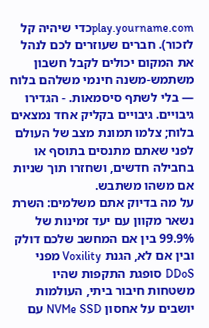play.yourname.comכדי שיהיה קל לזכור). חברים שעוזרים לכם לנהל את המקום יכולים לקבל חשבון משתמש-משנה חינמי משלהם בלוח — בלי לשתף סיסמאות. - הגדירו גיבויים. גיבויים בקליק אחד נמצאים בלוח; צלמו תמונת מצב של העולם לפני שאתם מתנסים בתוסף או בחבילה חדשים, ושחזרו תוך שניות אם משהו משתבש.
על מה בדיוק אתם משלמים: השרת נשאר מקוון עם יעד זמינות של 99.9% בין אם המחשב שלכם דולק ובין אם לא, הגנת Voxility מפני DDoS סופגת התקפות שהיו משטחות חיבור ביתי, העולמות יושבים על אחסון NVMe SSD עם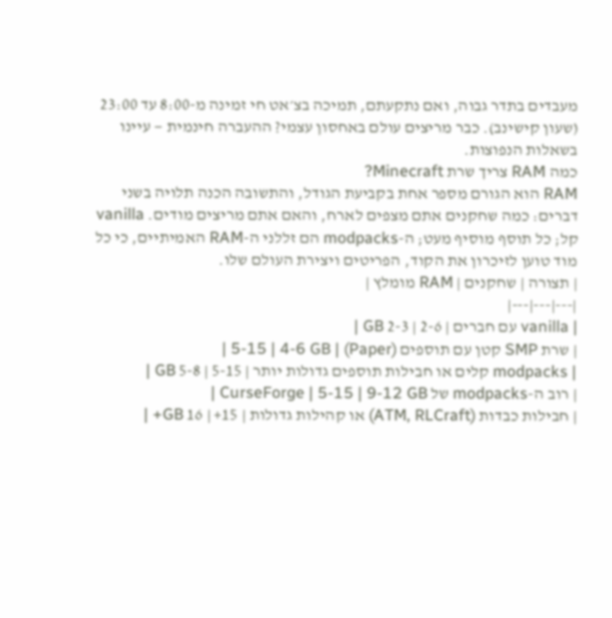מעבדים בתדר גבוה, ואם נתקעתם, תמיכה בצ׳אט חי זמינה מ-8:00 עד 23:00 (שעון קישינב). כבר מריצים עולם באחסון עצמי? ההעברה חינמית — עיינו בשאלות הנפוצות.
כמה RAM צריך שרת Minecraft?
RAM הוא הגורם מספר אחת בקביעת הגודל, והתשובה הכנה תלויה בשני דברים: כמה שחקנים אתם מצפים לארח, והאם אתם מריצים מודים. vanilla קל; כל תוסף מוסיף מעט; ה-modpacks הם זללני ה-RAM האמיתיים, כי כל מוד טוען לזיכרון את הקוד, הפריטים ויצירת העולם שלו.
| תצורה | שחקנים | RAM מומלץ |
|---|---|---|
| vanilla עם חברים | 2-6 | 2-3 GB |
| שרת SMP קטן עם תוספים (Paper) | 5-15 | 4-6 GB |
| modpacks קלים או חבילות תוספים גדולות יותר | 5-15 | 5-8 GB |
| רוב ה-modpacks של CurseForge | 5-15 | 9-12 GB |
| חבילות כבדות (ATM, RLCraft) או קהילות גדולות | 15+ | 16 GB+ |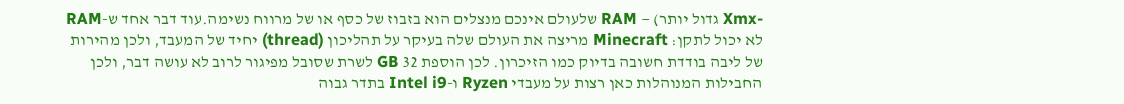-Xmx גדול יותר) — RAM שלעולם אינכם מנצלים הוא בזבוז של כסף או של מרווח נשימה.עוד דבר אחד ש-RAM לא יכול לתקן: Minecraft מריצה את העולם שלה בעיקר על תהליכון (thread) יחיד של המעבד, ולכן מהירות של ליבה בודדת חשובה בדיוק כמו הזיכרון. לכן הוספת 32 GB לשרת שסובל מפיגור לרוב לא עושה דבר, ולכן החבילות המנוהלות כאן רצות על מעבדי Ryzen ו-Intel i9 בתדר גבוה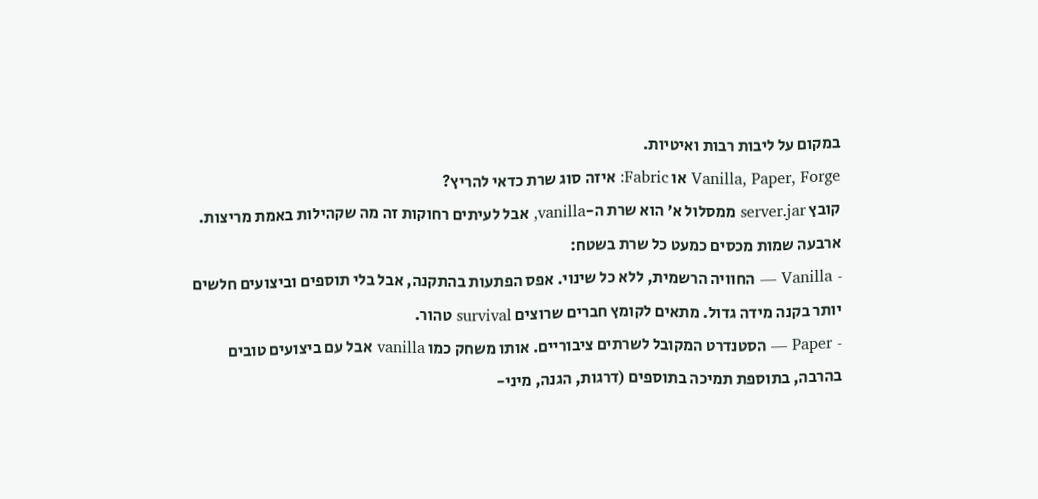במקום על ליבות רבות ואיטיות.
Vanilla, Paper, Forge או Fabric: איזה סוג שרת כדאי להריץ?
קובץ server.jar ממסלול א׳ הוא שרת ה-vanilla, אבל לעיתים רחוקות זה מה שקהילות באמת מריצות. ארבעה שמות מכסים כמעט כל שרת בשטח:
- Vanilla — החוויה הרשמית, ללא כל שינוי. אפס הפתעות בהתקנה, אבל בלי תוספים וביצועים חלשים יותר בקנה מידה גדול. מתאים לקומץ חברים שרוצים survival טהור.
- Paper — הסטנדרט המקובל לשרתים ציבוריים. אותו משחק כמו vanilla אבל עם ביצועים טובים בהרבה, בתוספת תמיכה בתוספים (דרגות, הגנה, מיני-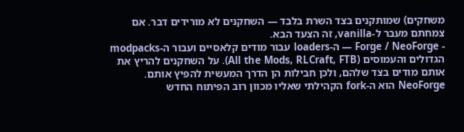משחקים) שמותקנים בצד השרת בלבד — השחקנים לא מורידים דבר. אם צמחתם מעבר ל-vanilla, זה הצעד הבא.
- Forge / NeoForge — ה-loaders עבור מודים קלאסיים ועבור ה-modpacks הגדולים והעמוסים (All the Mods, RLCraft, FTB). על השחקנים להריץ את אותם מודים בצד שלהם, ולכן חבילות הן הדרך המעשית להפיץ אותם. NeoForge הוא ה-fork הקהילתי שאליו מכוון רוב הפיתוח החדש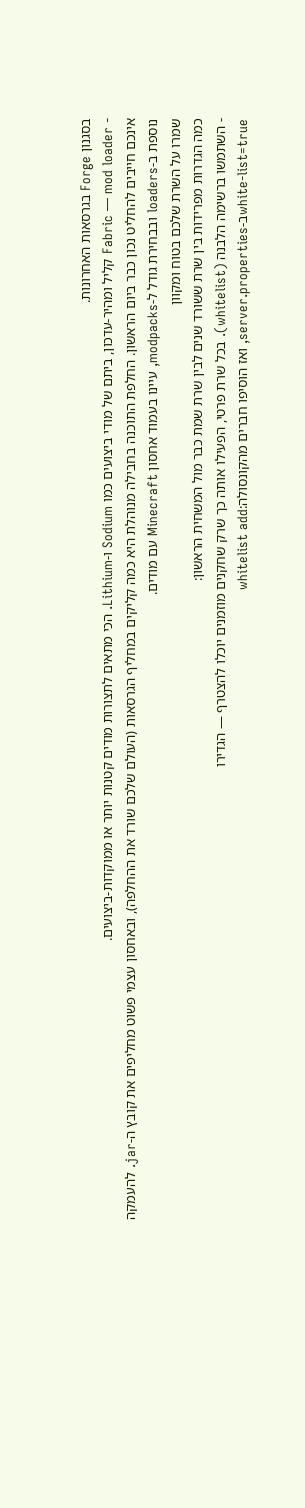בסגנון Forge בגרסאות האחרונות.
- Fabric — mod loader קליל ומהיר-עדכון, ביתם של מודי ביצועים כמו Sodium ו-Lithium. הכי מתאים לתצורות מודים קטנות יותר או ממוקדות-ביצועים.
אינכם חייבים להחליט נכון כבר ביום הראשון. החלפת התוכנה בחבילה מנוהלת היא כמה קליקים במחליף הגרסאות (העולם שלכם שורד את ההחלפה), ובאחסון עצמי פשוט מחליפים את קובץ ה-jar. להעמקה נוספת ב-loaders ובבחירת גודל ל-modpacks, עיינו בעמוד אחסון Minecraft עם מודים.
שמרו על השרת שלכם בטוח ומקוון
כמה הגדרות מפרידות בין שרת ששורד שנים לבין שרת שמת כבר מול המשחית הראשון:
- השתמשו ברשימה הלבנה (whitelist). בכל שרת פרטי, הפעילו אותה כך שרק שחקנים מוזמנים יוכלו להצטרף — הגדירו
white-list=trueב-server.properties, ואז הוסיפו חברים מהקונסולה:whitelist add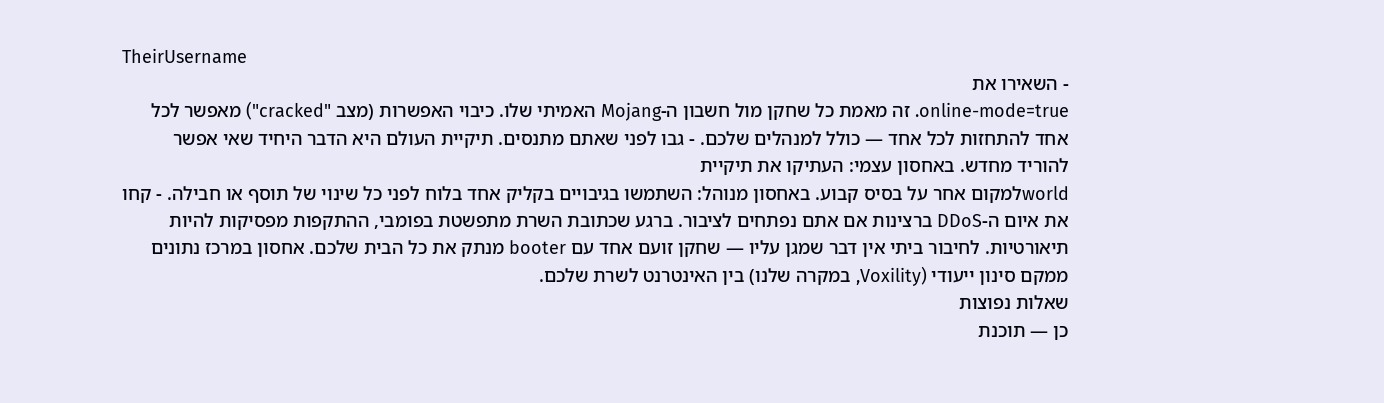TheirUsername
- השאירו את
online-mode=true. זה מאמת כל שחקן מול חשבון ה-Mojang האמיתי שלו. כיבוי האפשרות (מצב "cracked") מאפשר לכל אחד להתחזות לכל אחד — כולל למנהלים שלכם. - גבו לפני שאתם מתנסים. תיקיית העולם היא הדבר היחיד שאי אפשר להוריד מחדש. באחסון עצמי: העתיקו את תיקיית
worldלמקום אחר על בסיס קבוע. באחסון מנוהל: השתמשו בגיבויים בקליק אחד בלוח לפני כל שינוי של תוסף או חבילה. - קחו את איום ה-DDoS ברצינות אם אתם נפתחים לציבור. ברגע שכתובת השרת מתפשטת בפומבי, ההתקפות מפסיקות להיות תיאורטיות. לחיבור ביתי אין דבר שמגן עליו — שחקן זועם אחד עם booter מנתק את כל הבית שלכם. אחסון במרכז נתונים ממקם סינון ייעודי (Voxility, במקרה שלנו) בין האינטרנט לשרת שלכם.
שאלות נפוצות
כן — תוכנת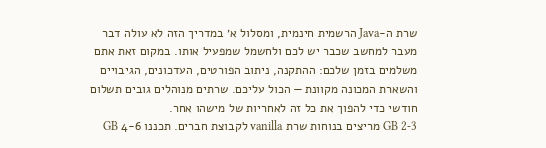שרת ה-Java הרשמית חינמית, ומסלול א׳ במדריך הזה לא עולה דבר מעבר למחשב שכבר יש לכם ולחשמל שמפעיל אותו. במקום זאת אתם משלמים בזמן שלכם: ההתקנה, ניתוב הפורטים, העדכונים, הגיבויים והשארת המכונה מקוונת — הכול עליכם. שרתים מנוהלים גובים תשלום חודשי כדי להפוך את כל זה לאחריות של מישהו אחר.
2-3 GB מריצים בנוחות שרת vanilla לקבוצת חברים. תכננו 4-6 GB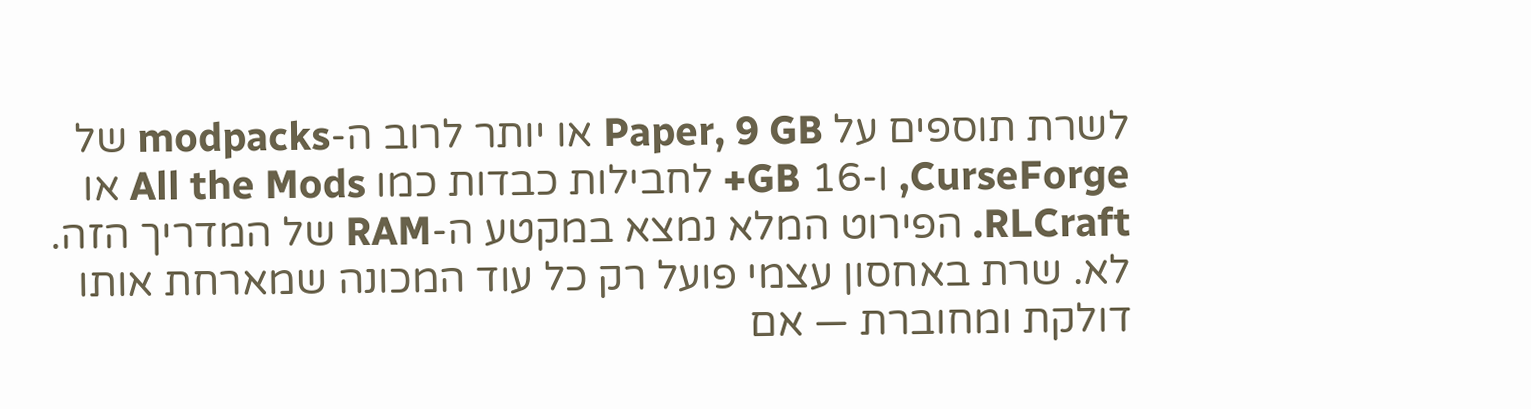לשרת תוספים על Paper, 9 GB או יותר לרוב ה-modpacks של CurseForge, ו-16 GB+ לחבילות כבדות כמו All the Mods או RLCraft. הפירוט המלא נמצא במקטע ה-RAM של המדריך הזה.
לא. שרת באחסון עצמי פועל רק כל עוד המכונה שמארחת אותו דולקת ומחוברת — אם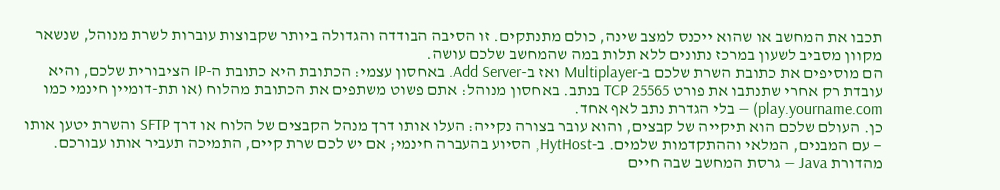תכבו את המחשב או שהוא ייכנס למצב שינה, כולם מתנתקים. זו הסיבה הבודדה והגדולה ביותר שקבוצות עוברות לשרת מנוהל, שנשאר מקוון מסביב לשעון במרכז נתונים ללא תלות במה שהמחשב שלכם עושה.
הם מוסיפים את כתובת השרת שלכם ב-Multiplayer ואז ב-Add Server. באחסון עצמי: הכתובת היא כתובת ה-IP הציבורית שלכם, והיא עובדת רק אחרי שתנתבו את פורט TCP 25565 בנתב. באחסון מנוהל: אתם פשוט משתפים את הכתובת מהלוח (או תת-דומיין חינמי כמו play.yourname.com) — בלי הגדרת נתב לאף אחד.
כן. העולם שלכם הוא תיקייה של קבצים, והוא עובר בצורה נקייה: העלו אותו דרך מנהל הקבצים של הלוח או דרך SFTP והשרת יטען אותו — עם המבנים, המלאי וההתקדמות שלמים. ב-HytHost, הסיוע בהעברה חינמי; אם יש לכם שרת קיים, התמיכה תעביר אותו עבורכם.
מהדורת Java — גרסת המחשב שבה חיים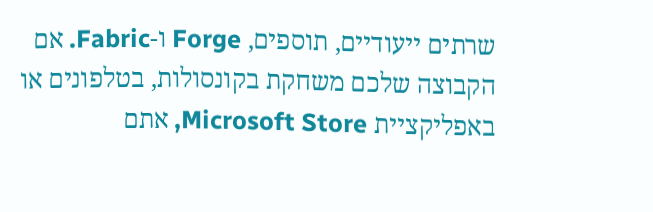שרתים ייעודיים, תוספים, Forge ו-Fabric. אם הקבוצה שלכם משחקת בקונסולות, בטלפונים או באפליקציית Microsoft Store, אתם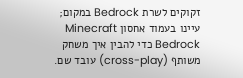זקוקים לשרת Bedrock במקום; עיינו בעמוד אחסון Minecraft Bedrock כדי להבין איך משחק משותף (cross-play) עובד שם.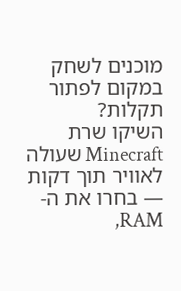מוכנים לשחק במקום לפתור תקלות?
השיקו שרת Minecraft שעולה לאוויר תוך דקות — בחרו את ה-RAM,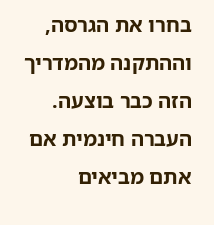בחרו את הגרסה, וההתקנה מהמדריך הזה כבר בוצעה. העברה חינמית אם אתם מביאים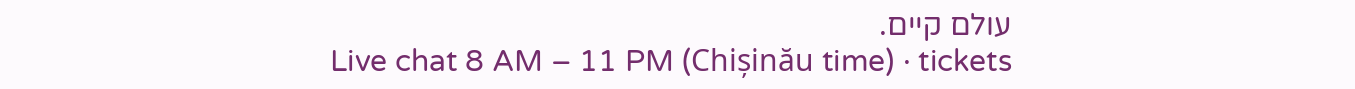עולם קיים.
Live chat 8 AM – 11 PM (Chișinău time) · tickets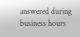answered during business hours